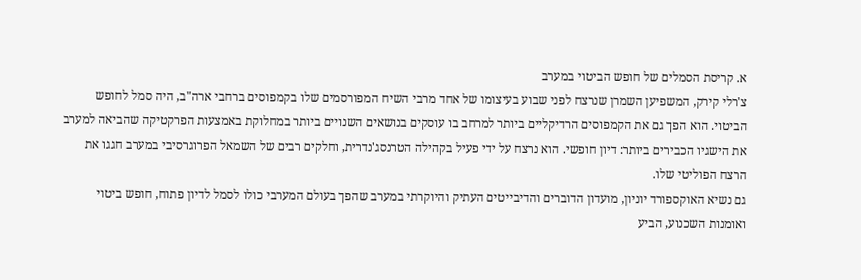א. קריסת הסמלים של חופש הביטוי במערב
צ'רלי קירק, המשפיען השמרן שנרצח לפני שבוע בעיצומו של אחד מרבי השיח המפורסמים שלו בקמפוסים ברחבי ארה"ב, היה סמל לחופש הביטוי. הוא הפך גם את הקמפוסים הרדיקליים ביותר למרחב בו עוסקים בנושאים השנויים ביותר במחלוקת באמצעות הפרקטיקה שהביאה למערב את הישגיו הכבירים ביותר: דיון חופשי. הוא נרצח על ידי פעיל בקהילה הטרנסג'נדרית, וחלקים רבים של השמאל הפרוגרסיבי במערב חגגו את הרצח הפוליטי שלו.
גם נשיא האוקספורד יוניון, מועדון הדוברים והדיבייטים העתיק והיוקרתי במערב שהפך בעולם המערבי כולו לסמל לדיון פתוח, חופש ביטוי ואומנות השכנוע, הביע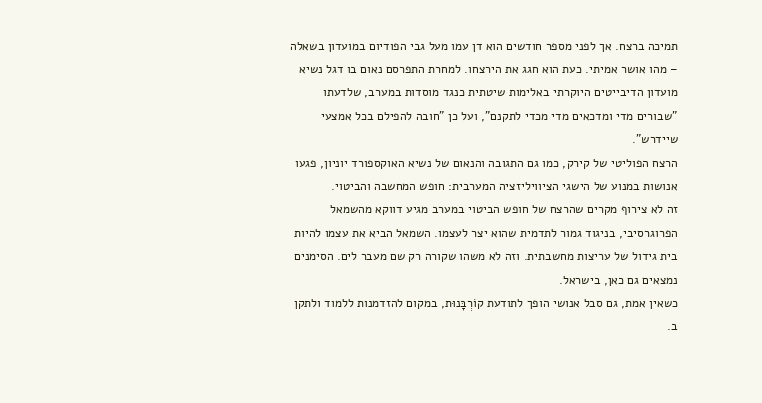תמיכה ברצח. אך לפני מספר חודשים הוא דן עמו מעל גבי הפודיום במועדון בשאלה – מהו אושר אמיתי. כעת הוא חגג את הירצחו. למחרת התפרסם נאום בו דגל נשיא מועדון הדיבייטים היוקרתי באלימות שיטתית כנגד מוסדות במערב, שלדעתו "שבורים מדי ומדכאים מדי מכדי לתקנם", ועל כן "חובה להפילם בכל אמצעי שיידרש".
הרצח הפוליטי של קירק, כמו גם התגובה והנאום של נשיא האוקספורד יוניון, פגעו אנושות במנוע של הישגי הציוויליזציה המערבית: חופש המחשבה והביטוי.
זה לא צירוף מקרים שהרצח של חופש הביטוי במערב מגיע דווקא מהשמאל הפרוגרסיבי, בניגוד גמור לתדמית שהוא יצר לעצמו. השמאל הביא את עצמו להיות בית גידול של עריצות מחשבתית. וזה לא משהו שקורה רק שם מעבר לים. הסימנים נמצאים גם כאן, בישראל.
כשאין אמת, גם סבל אנושי הופך לתודעת קוֹרְבָּנוּת, במקום להזדמנות ללמוד ולתקן
ב.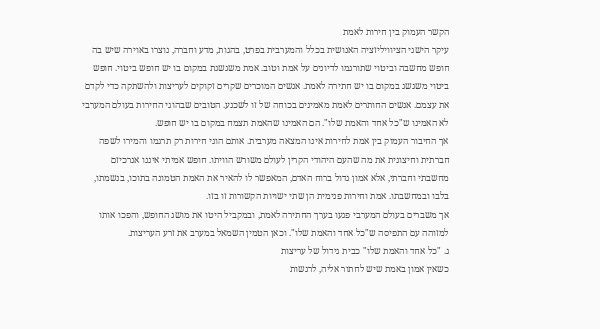הקשר העמוק בין חירות לאמת
עיקר הישגי הציוויליזציה האנושית בכלל והמערבית בפרט, בהגות, מדע וחברה, נוצרו באוירה שיש בה חופש מחשבה וביטוי שתורגמו לדיונים על אמת וטוב. אמת משגשגת במקום בו יש חופש ביטוי. חופש ביטוי משגשג במקום בו יש חתירה לאמת. אנשים המוכרים שקרים זקוקים לעריצות ולהשתקה כדי לקדם את עצמם. אנשים החותרים לאמת מאמינים בכוחה של זו לשכנע. הטובים שבהוגי החירות בעולם המערבי לא האמינו ש"כל אחד והאמת שלו". הם האמינו שהאמת תצמח במקום בו יש חופש.
אך החיבור העמוק בין אמת לחירות אינו המצאה מערבית. אותם הוגי חירות רק תרגמו והמירו לשפה חברתית וחיצונית את מה שהעם היהודי הקרין לעולם משורש הוויתו. חופש אמיתי איננו אנרכיזם מחשבתי וחברתי, אלא אמון גדול ברוח האדם, המאפשר לו להאיר את האמת הטמונה בתוכו, בנשמתו, בלבו ובמחשבתו. אמת וחירות פנימית הן שתי ישויות הקשורות זו בזו.
אך משברים בעולם המערבי פגעו בערך החתירה לאמת, ובמקביל היטו את מושג החופש, והפכו אותו למזוהה עם התפיסה ש"כל אחד והאמת שלו". וכאן הטמין השמאל במערב את זרע העריצות.
ג. "כל אחד והאמת שלו" כבית גידול של עריצות
כשאין אמון באמת שיש לחתור אליה, לרגשות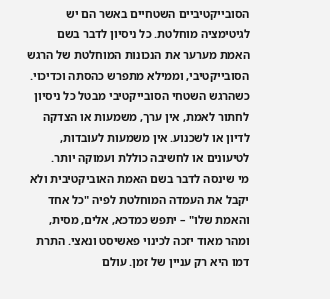הסובייקטיביים השטחיים באשר הם יש לגיטימציה מוחלטת. כל ניסיון לדבר בשם האמת מערער את הנכונות המוחלטת של הרגש הסובייקטיבי, וממילא מתפרש כהסתה וכדיכוי. כשהרגש השטחי הסובייקטיבי מבטל כל ניסיון לחתור לאמת, אין ערך, משמעות או הצדקה לדיון או לשכנוע. אין משמעות לעובדות, לטיעונים או לחשיבה כוללת ועמוקה יותר.
מי שינסה לדבר בשם האמת האוביקטיבית ולא יקבל את העמדה המוחלטת לפיה "כל אחד והאמת שלו" – יתפש כמדכא, אלים, מסית, ומהר מאוד יזכה לכינוי פאשיסט ונאצי. התרת דמו היא רק עניין של זמן. עולם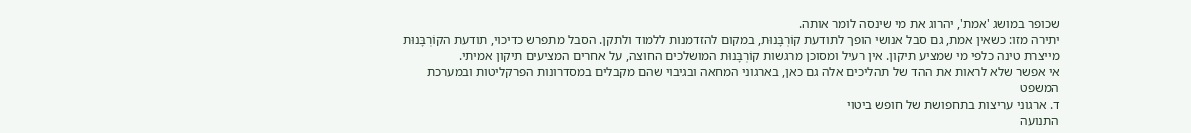שכופר במושג 'אמת', יהרוג את מי שינסה לומר אותה.
יתירה מזו: כשאין אמת, גם סבל אנושי הופך לתודעת קוֹרְבָּנוּת, במקום להזדמנות ללמוד ולתקן. הסבל מתפרש כדיכוי, תודעת הקוֹרְבָּנוּת מייצרת טינה כלפי מי שמציע תיקון. אין רעיל ומסוכן מרגשות קוֹרְבָּנוּת המושלכים החוצה, על אחרים המציעים תיקון אמיתי.
אי אפשר שלא לראות את ההד של תהליכים אלה גם כאן, בארגוני המחאה ובגיבוי שהם מקבלים במסדרונות הפרקליטות ובמערכת המשפט
ד. ארגוני עריצות בתחפושת של חופש ביטוי
התנועה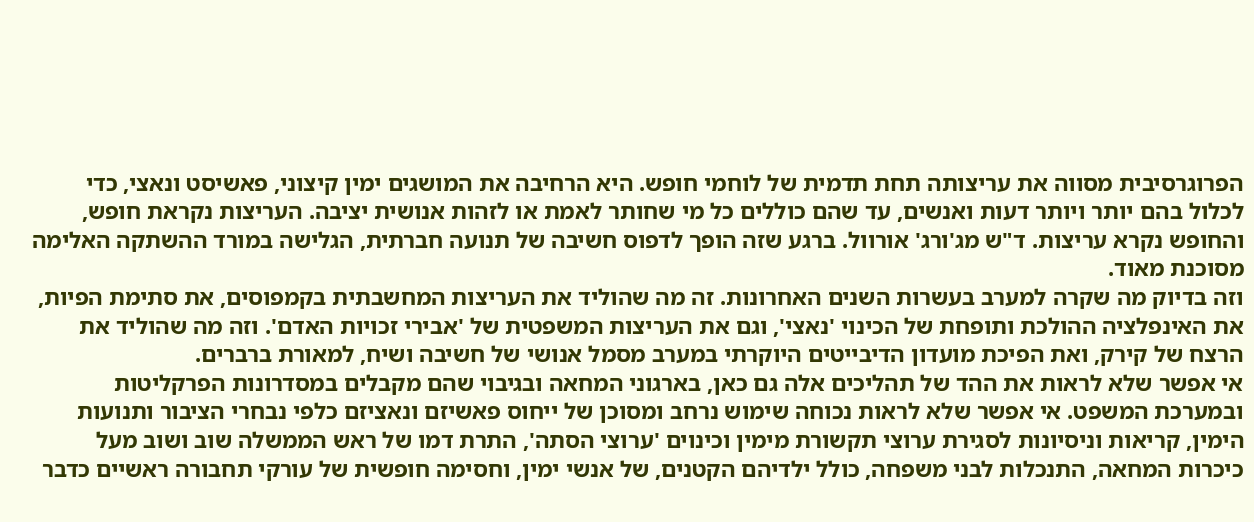הפרוגרסיבית מסווה את עריצותה תחת תדמית של לוחמי חופש. היא הרחיבה את המושגים ימין קיצוני, פאשיסט ונאצי, כדי לכלול בהם יותר ויותר דעות ואנשים, עד שהם כוללים כל מי שחותר לאמת או לזהות אנושית יציבה. העריצות נקראת חופש, והחופש נקרא עריצות. ד"ש מג'ורג' אורוול. ברגע שזה הופך לדפוס חשיבה של תנועה חברתית, הגלישה במורד ההשתקה האלימה מסוכנת מאוד.
וזה בדיוק מה שקרה למערב בעשרות השנים האחרונות. זה מה שהוליד את העריצות המחשבתית בקמפוסים, את סתימת הפיות, את האינפלציה ההולכת ותופחת של הכינוי 'נאצי', וגם את העריצות המשפטית של 'אבירי זכויות האדם'. וזה מה שהוליד את הרצח של קירק, ואת הפיכת מועדון הדיבייטים היוקרתי במערב מסמל אנושי של חשיבה ושיח, למאורת ברברים.
אי אפשר שלא לראות את ההד של תהליכים אלה גם כאן, בארגוני המחאה ובגיבוי שהם מקבלים במסדרונות הפרקליטות ובמערכת המשפט. אי אפשר שלא לראות נכוחה שימוש נרחב ומסוכן של ייחוס פאשיזם ונאציזם כלפי נבחרי הציבור ותנועות הימין, קריאות וניסיונות לסגירת ערוצי תקשורת מימין וכינוים 'ערוצי הסתה', התרת דמו של ראש הממשלה שוב ושוב מעל כיכרות המחאה, התנכלות לבני משפחה, כולל ילדיהם הקטנים, של אנשי ימין, וחסימה חופשית של עורקי תחבורה ראשיים כדבר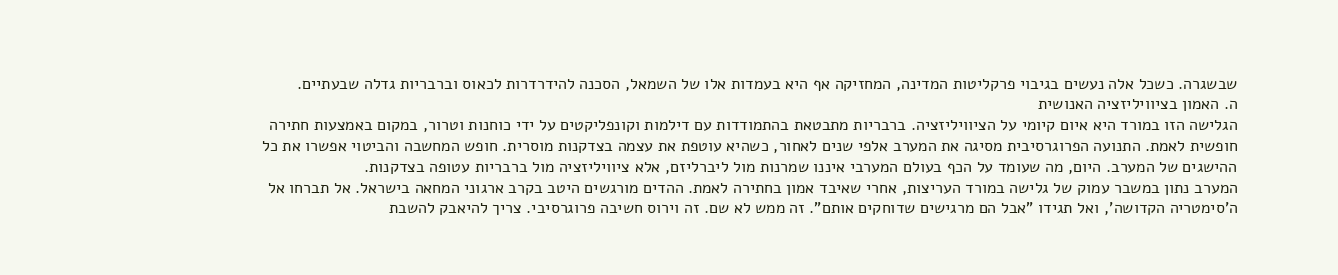שבשגרה. כשכל אלה נעשים בגיבוי פרקליטות המדינה, המחזיקה אף היא בעמדות אלו של השמאל, הסכנה להידרדרות לכאוס וברבריות גדלה שבעתיים.
ה. האמון בציוויליזציה האנושית
הגלישה הזו במורד היא איום קיומי על הציוויליזציה. ברבריות מתבטאת בהתמודדות עם דילמות וקונפליקטים על ידי כוחנות וטרור, במקום באמצעות חתירה חופשית לאמת. התנועה הפרוגרסיבית מסיגה את המערב אלפי שנים לאחור, כשהיא עוטפת את עצמה בצדקנות מוסרית. חופש המחשבה והביטוי אפשרו את כל ההישגים של המערב. היום, מה שעומד על הכף בעולם המערבי איננו שמרנות מול ליברליזם, אלא ציוויליזציה מול ברבריות עטופה בצדקנות.
המערב נתון במשבר עמוק של גלישה במורד העריצות, אחרי שאיבד אמון בחתירה לאמת. ההדים מורגשים היטב בקרב ארגוני המחאה בישראל. אל תברחו אל ה'סימטריה הקדושה', ואל תגידו "אבל הם מרגישים שדוחקים אותם". זה ממש לא שם. זה וירוס חשיבה פרוגרסיבי. צריך להיאבק להשבת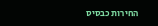החירות כבסיס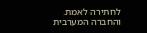לחתירה לאמת. והחברה המערבית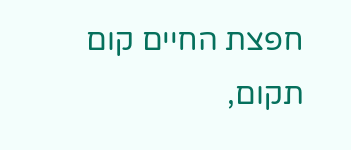חפצת החיים קום תקום,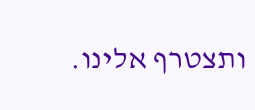ותצטרף אלינו.